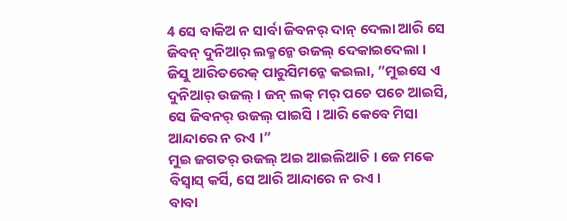4 ସେ ବାକିଅ ନ ସାର୍ବା ଜିବନର୍ ଦାନ୍ ଦେଲା ଆରି ସେ ଜିବନ୍ ଦୁନିଆର୍ ଲକ୍ମନ୍କେ ଉଜଲ୍ ଦେକାଇଦେଲା ।
ଜିସୁ ଆରିତରେକ୍ ପାରୁସିମନ୍କେ କଇଲା, “ମୁଇସେ ଏ ଦୁନିଆର୍ ଉଜଲ୍ । ଜନ୍ ଲକ୍ ମର୍ ପଚେ ପଚେ ଆଇସି, ସେ ଜିବନର୍ ଉଜଲ୍ ପାଇସି । ଆରି କେବେ ମିସା ଆନ୍ଦାରେ ନ ରଏ ।”
ମୁଇ ଜଗତର୍ ଉଜଲ୍ ଅଇ ଆଇଲିଆଚି । ଜେ ମକେ ବିସ୍ବାସ୍ କର୍ସି, ସେ ଆରି ଆନ୍ଦାରେ ନ ରଏ ।
ବାବା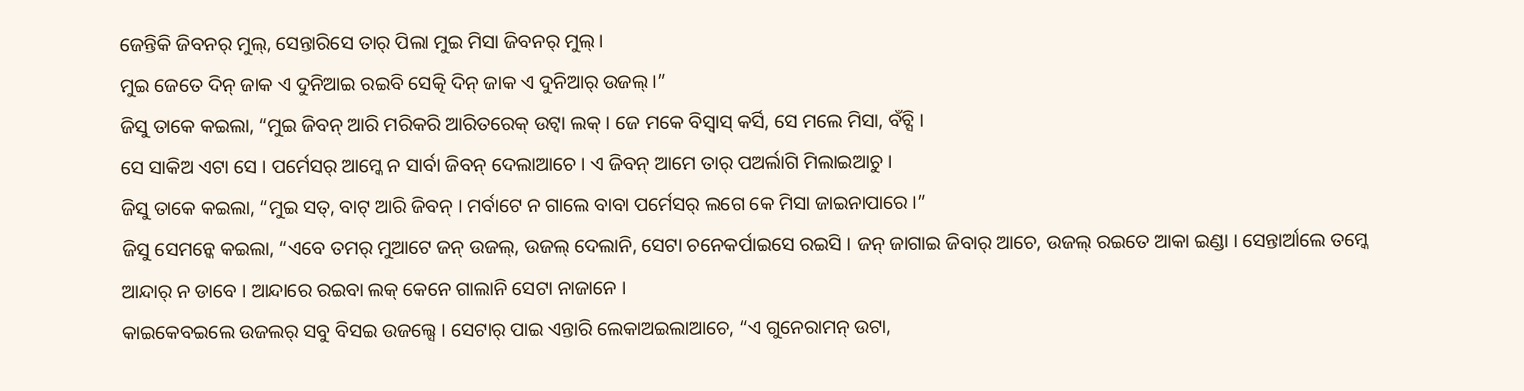ଜେନ୍ତିକି ଜିବନର୍ ମୁଲ୍, ସେନ୍ତାରିସେ ତାର୍ ପିଲା ମୁଇ ମିସା ଜିବନର୍ ମୁଲ୍ ।
ମୁଇ ଜେତେ ଦିନ୍ ଜାକ ଏ ଦୁନିଆଇ ରଇବି ସେତ୍କି ଦିନ୍ ଜାକ ଏ ଦୁନିଆର୍ ଉଜଲ୍ ।”
ଜିସୁ ତାକେ କଇଲା, “ମୁଇ ଜିବନ୍ ଆରି ମରିକରି ଆରିତରେକ୍ ଉଟ୍ବା ଲକ୍ । ଜେ ମକେ ବିସ୍ବାସ୍ କର୍ସି, ସେ ମଲେ ମିସା, ବଁଚ୍ସି ।
ସେ ସାକିଅ ଏଟା ସେ । ପର୍ମେସର୍ ଆମ୍କେ ନ ସାର୍ବା ଜିବନ୍ ଦେଲାଆଚେ । ଏ ଜିବନ୍ ଆମେ ତାର୍ ପଅର୍ଲାଗି ମିଲାଇଆଚୁ ।
ଜିସୁ ତାକେ କଇଲା, “ମୁଇ ସତ୍, ବାଟ୍ ଆରି ଜିବନ୍ । ମର୍ବାଟେ ନ ଗାଲେ ବାବା ପର୍ମେସର୍ ଲଗେ କେ ମିସା ଜାଇନାପାରେ ।”
ଜିସୁ ସେମନ୍କେ କଇଲା, “ଏବେ ତମର୍ ମୁଆଟେ ଜନ୍ ଉଜଲ୍, ଉଜଲ୍ ଦେଲାନି, ସେଟା ଚନେକର୍ପାଇସେ ରଇସି । ଜନ୍ ଜାଗାଇ ଜିବାର୍ ଆଚେ, ଉଜଲ୍ ରଇତେ ଆକା ଇଣ୍ଡା । ସେନ୍ତାର୍ଆଲେ ତମ୍କେ ଆନ୍ଦାର୍ ନ ଡାବେ । ଆନ୍ଦାରେ ରଇବା ଲକ୍ କେନେ ଗାଲାନି ସେଟା ନାଜାନେ ।
କାଇକେବଇଲେ ଉଜଲର୍ ସବୁ ବିସଇ ଉଜଲ୍ସେ । ସେଟାର୍ ପାଇ ଏନ୍ତାରି ଲେକାଅଇଲାଆଚେ, “ଏ ଗୁନେରାମନ୍ ଉଟା,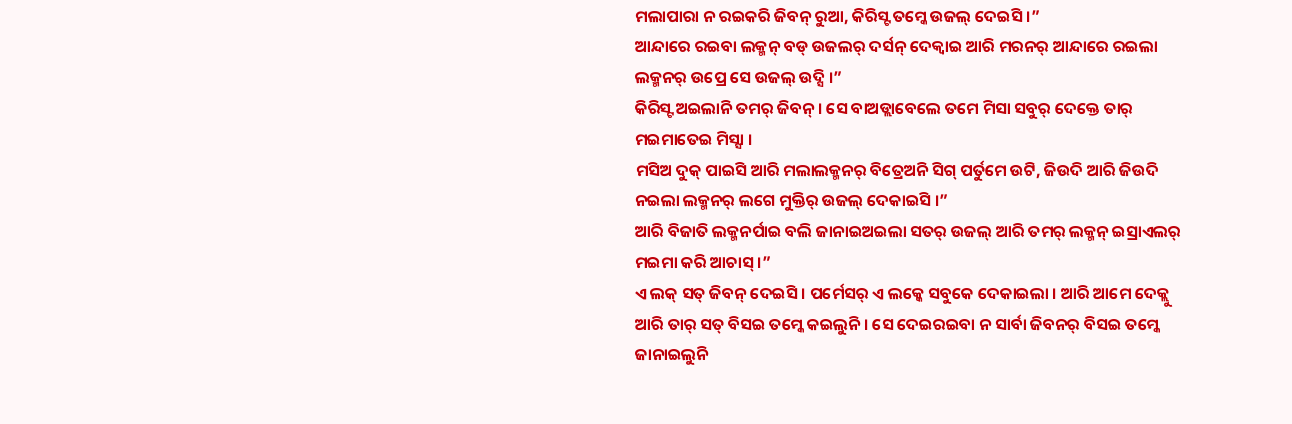ମଲାପାରା ନ ରଇକରି ଜିବନ୍ ରୁଆ, କିରିସ୍ଟ ତମ୍କେ ଉଜଲ୍ ଦେଇସି ।”
ଆନ୍ଦାରେ ରଇବା ଲକ୍ମନ୍ ବଡ୍ ଉଜଲର୍ ଦର୍ସନ୍ ଦେକ୍ବାଇ ଆରି ମରନର୍ ଆନ୍ଦାରେ ରଇଲା ଲକ୍ମନର୍ ଉପ୍ରେ ସେ ଉଜଲ୍ ଉଦ୍ସି ।”
କିରିସ୍ଟ ଅଇଲାନି ତମର୍ ଜିବନ୍ । ସେ ବାଅଡ୍ଲାବେଲେ ତମେ ମିସା ସବୁର୍ ଦେକ୍ତେ ତାର୍ ମଇମାତେଇ ମିସ୍ସା ।
ମସିଅ ଦୁକ୍ ପାଇସି ଆରି ମଲାଲକ୍ମନର୍ ବିତ୍ରେଅନି ସିଗ୍ ପର୍ତୁମେ ଉଟି, ଜିଉଦି ଆରି ଜିଉଦି ନଇଲା ଲକ୍ମନର୍ ଲଗେ ମୁକ୍ତିର୍ ଉଜଲ୍ ଦେକାଇସି ।”
ଆରି ବିଜାତି ଲକ୍ମନର୍ପାଇ ବଲି ଜାନାଇଅଇଲା ସତର୍ ଉଜଲ୍ ଆରି ତମର୍ ଲକ୍ମନ୍ ଇସ୍ରାଏଲର୍ ମଇମା କରି ଆଚାସ୍ ।”
ଏ ଲକ୍ ସତ୍ ଜିବନ୍ ଦେଇସି । ପର୍ମେସର୍ ଏ ଲକ୍କେ ସବୁକେ ଦେକାଇଲା । ଆରି ଆମେ ଦେକ୍ଲୁ ଆରି ତାର୍ ସତ୍ ବିସଇ ତମ୍କେ କଇଲୁନି । ସେ ଦେଇରଇବା ନ ସାର୍ବା ଜିବନର୍ ବିସଇ ତମ୍କେ ଜାନାଇଲୁନି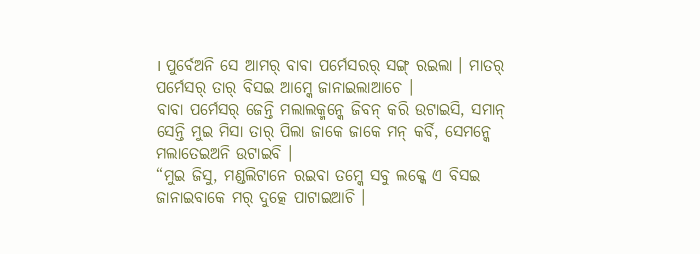। ପୁର୍ବେଅନି ସେ ଆମର୍ ବାବା ପର୍ମେସରର୍ ସଙ୍ଗ୍ ରଇଲା । ମାତର୍ ପର୍ମେସର୍ ତାର୍ ବିସଇ ଆମ୍କେ ଜାନାଇଲାଆଚେ ।
ବାବା ପର୍ମେସର୍ ଜେନ୍ତି ମଲାଲକ୍ମନ୍କେ ଜିବନ୍ କରି ଉଟାଇସି, ସମାନ୍ ସେନ୍ତି ମୁଇ ମିସା ତାର୍ ପିଲା ଜାକେ ଜାକେ ମନ୍ କର୍ବି, ସେମନ୍କେ ମଲାତେଇଅନି ଉଟାଇବି ।
“ମୁଇ ଜିସୁ, ମଣ୍ଡଲିଟାନେ ରଇବା ତମ୍କେ ସବୁ ଲକ୍କେ ଏ ବିସଇ ଜାନାଇବାକେ ମର୍ ଦୁତ୍କେ ପାଟାଇଆଚି ।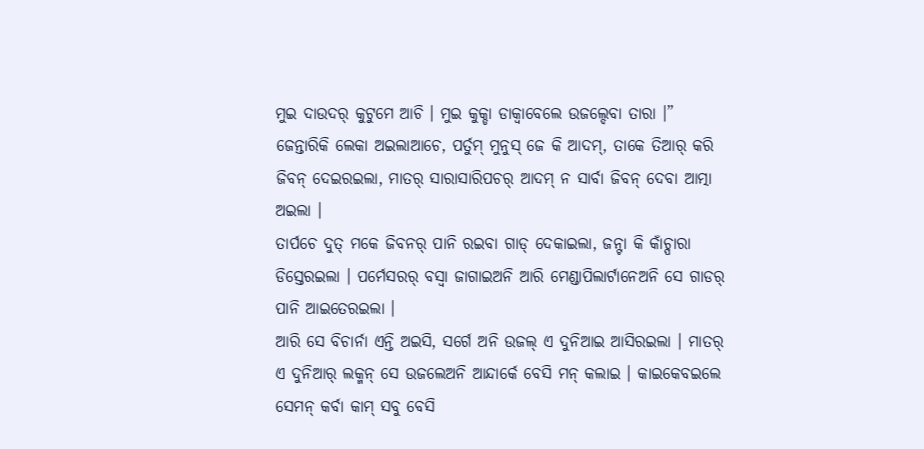ମୁଇ ଦାଉଦର୍ କୁଟୁମେ ଆଚି । ମୁଇ କୁକ୍ଡା ଡାକ୍ବାବେଲେ ଉଜଲ୍ଦେବା ତାରା ।”
ଜେନ୍ତାରିକି ଲେକା ଅଇଲାଆଚେ, ପର୍ତୁମ୍ ମୁନୁସ୍ ଜେ କି ଆଦମ୍, ତାକେ ତିଆର୍ କରି ଜିବନ୍ ଦେଇରଇଲା, ମାତର୍ ସାରାସାରିପଚର୍ ଆଦମ୍ ନ ସାର୍ବା ଜିବନ୍ ଦେବା ଆତ୍ମା ଅଇଲା ।
ତାର୍ପଚେ ଦୁତ୍ ମକେ ଜିବନର୍ ପାନି ରଇବା ଗାଡ୍ ଦେକାଇଲା, ଜନ୍ଟା କି କାଁଚ୍ପାରା ଡିସ୍ତେରଇଲା । ପର୍ମେସରର୍ ବସ୍ବା ଜାଗାଇଅନି ଆରି ମେଣ୍ଡାପିଲାର୍ଟାନେଅନି ସେ ଗାଡର୍ ପାନି ଆଇତେରଇଲା ।
ଆରି ସେ ବିଚାର୍ନା ଏନ୍ତି ଅଇସି, ସର୍ଗେ ଅନି ଉଜଲ୍ ଏ ଦୁନିଆଇ ଆସିରଇଲା । ମାତର୍ ଏ ଦୁନିଆର୍ ଲକ୍ମନ୍ ସେ ଉଜଲେଅନି ଆନ୍ଦାର୍କେ ବେସି ମନ୍ କଲାଇ । କାଇକେବଇଲେ ସେମନ୍ କର୍ବା କାମ୍ ସବୁ ବେସି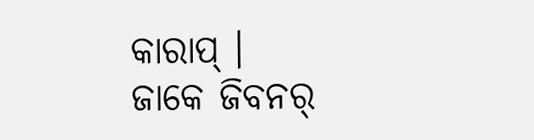କାରାପ୍ ।
ଜାକେ ଜିବନର୍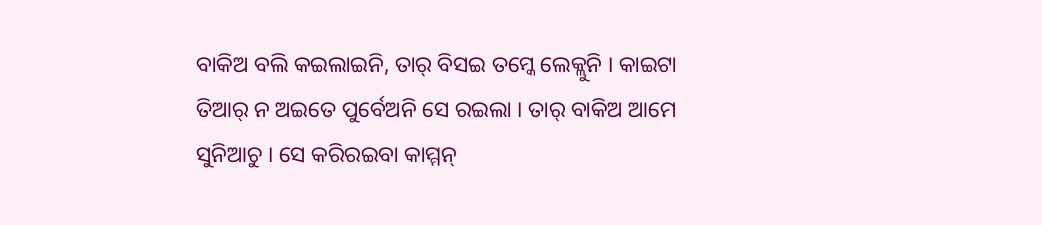ବାକିଅ ବଲି କଇଲାଇନି, ତାର୍ ବିସଇ ତମ୍କେ ଲେକ୍ଲୁନି । କାଇଟା ତିଆର୍ ନ ଅଇତେ ପୁର୍ବେଅନି ସେ ରଇଲା । ତାର୍ ବାକିଅ ଆମେ ସୁନିଆଚୁ । ସେ କରିରଇବା କାମ୍ମନ୍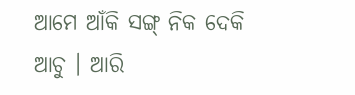ଆମେ ଆଁକି ସଙ୍ଗ୍ ନିକ ଦେକି ଆଚୁ । ଆରି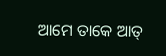ଆମେ ତାକେ ଆତ୍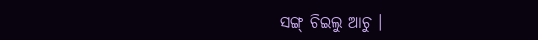ସଙ୍ଗ୍ ଚିଇଲୁ ଆଚୁ ।